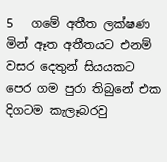5   ගමේ අතීත ලක්ෂණ
මින් ඈත අතීතයට එනම් වසර දෙතුන් සියයකට පෙර ගම පුරා තිබුනේ එක දිගටම කැලෑබරවු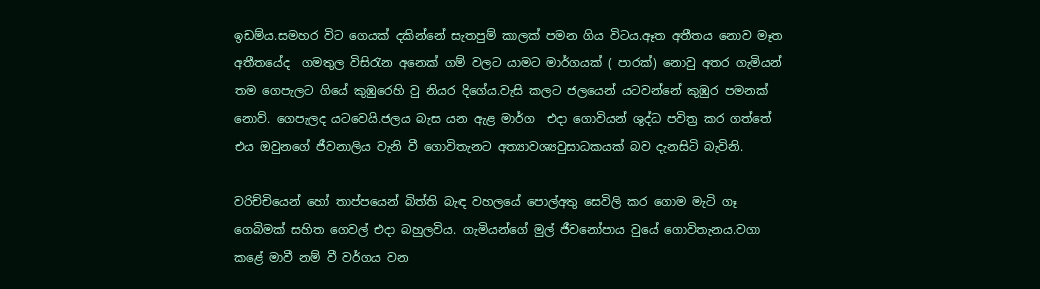ඉඩම්ය.සමහර විට ගෙයක් දකින්නේ සැතපුම් කාලක් පමන ගිය විටය.ඈත අතීතය නොව මෑත අතීතයේද  ගමතුල විසිරැන අනෙක් ගම් වලට යාමට මාර්ගයක් ( පාරක්) නොවු අතර ගැමියන් තම ගෙපැලට ගියේ කුඹුරෙහි වු නියර දිගේය.වැසි කලට ජලයෙන් යටවන්නේ කුඹුර පමනක් නොව්. ගෙපැලද යටවෙයි.ජලය බැස යන ඇළ මාර්ග  එදා ගොවියන් ශුද්ධ පවිත්‍ර කර ගත්තේ එය ඔවුනගේ ජීවනාලිය වැනි වී ගොවිතැනට අත්‍යාවශ්‍යවුසාධකයක් බව දැනසිටි බැවිනි.

වරිච්චියෙන් හෝ තාප්පයෙන් බිත්ති බැඳ වහලයේ පොල්අතු සෙවිලි කර ගොම මැටි ගෑ ගෙබිමක් සහිත ගෙවල් එදා බහුලවිය. ගැමියන්ගේ මුල් ජීවනෝපාය වුයේ ගොවිතැනය.වගා කළේ මාවී නම් වී වර්ගය වන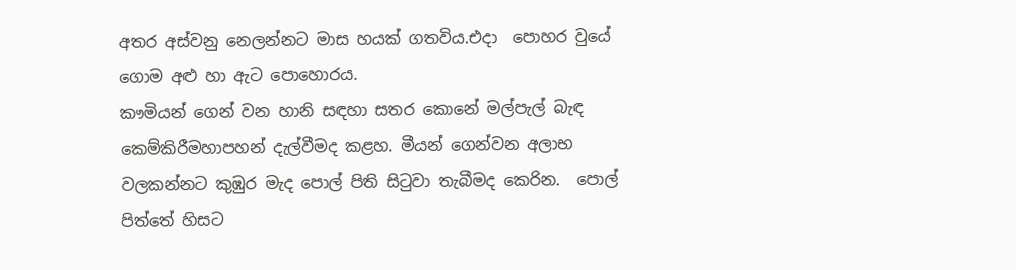අතර අස්වනු නෙලන්නට මාස හයක් ගතවිය.එදා  පොහර වුයේ ගොම අළු හා ඇට පොහොරය.
කෟමියන් ගෙන් වන හානි සඳහා සතර කොනේ මල්පැල් බැඳ කෙම්කිරීමහාපහන් දැල්වීමද කළහ. මීයන් ගෙන්වන අලාභ වලකන්නට කුඹුර මැද පොල් පිති සිටුවා තැබීමද කෙරින.  පොල් පිත්තේ හිසට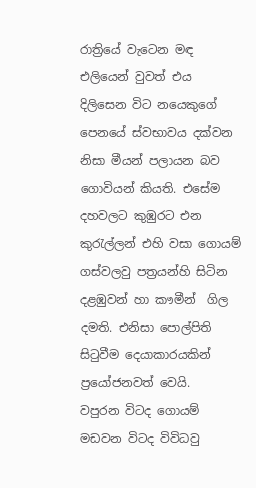රාත්‍රියේ වැටෙන මඳ එලියෙන් වුවත් එය දිලිසෙන විට නයෙකුගේ පෙනයේ ස්වභාවය දක්වන නිසා මීයන් පලායන බව ගොවියන් කියති. එසේම දහවලට කුඹුරට එන කුරැල්ලන් එහි වසා ගොයම් ගස්වලවු පත්‍රයන්හි සිටින දළඹුවන් හා කෟමීන්  ගිල දමති. එනිසා පොල්පිති සිටුවීම දෙයාකාරයකින් ප්‍රයෝජනවත් වෙයි.
වපුරන විටද ගොයම් මඩවන විටද විවිධවු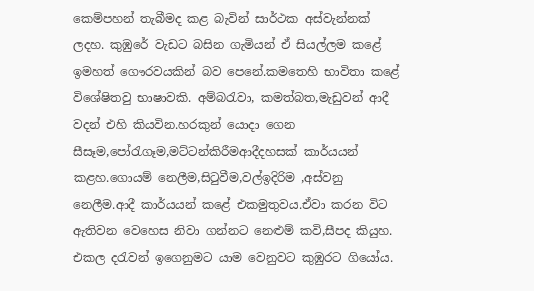කෙම්පහන් තැබීමද කළ බැවින් සාර්ථක අස්වැන්නක් ලදහ. කුඹුරේ වැඩට බසින ගැමියන් ඒ සියල්ලම කළේ ඉමහත් ගෞරවයකින් බව පෙනේ.කමතෙහි භාවිතා කළේ විශේෂිතවු භාෂාවකි. අම්බරැවා, කමත්බත,මැඩුවන් ආදී වදන් එහි කියවින.හරකුන් යොදා ගෙන සීසෑම,පෝරැගෑම,මට්ටන්කිරීමආදීදහසක් කාර්යයන් කළහ.ගොයම් නෙලීම,සිටුවීම,වල්ඉදිරිම ,අස්වනු නෙලීම.ආදී කාර්යයන් කළේ එකමුතුවය.ඒවා කරන විට ඇතිවන වෙහෙස නිවා ගන්නට නෙළුම් කවි,සීපද කියුහ. එකල දරැවන් ඉගෙනුමට යාම වෙනුවට කුඹුරට ගියෝය.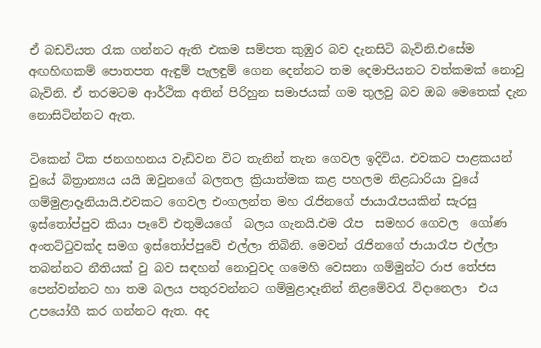ඒ බඩවියත රැක ගන්නට ඇති එකම සම්පත කුඹුර බව දැනසිටි බැවිනි.එසේම අඟහිඟකම් පොතපත ඇඳුම් පැලඳුම් ගෙන දෙන්නට තම දෙමාපියනට වත්කමක් නොවු  බැවිනි. ඒ තරමටම ආර්ථික අතින් පිරිහුන සමාජයක් ගම තුලවු බව ඔබ මෙතෙක් දැන නොසිටින්නට ඇත.

ටිකෙන් ටික ජනගහනය වැඩිවන විට තැනින් තැන ගෙවල ඉදිවිය. එවකට පාළකයන් වුයේ බිත්‍රාන්‍යය යයි ඔවුනගේ බලතල ක්‍රියාත්මක කළ පහලම නිළධාරියා වුයේ ගම්මුළාදෑනියායි.එවකට ගෙවල එංගලන්ත මහ රැජිනගේ ජායාරෑපයකින් සැරසු ඉස්තෝප්පුව කියා පෑවේ එතුමියගේ  බලය ගැනයි.එම රෑප  සමහර ගෙවල  ගෝණ අංතට්ටුවක්ද සමග ඉස්තෝප්පුවේ එල්ලා තිබිනි. මෙවන් රැජිනගේ ජායාරෑප එල්ලා තබන්නට නීතියක් වු බව සඳහන් නොවුවද ගමෙහි වෙසනා ගම්මුන්ට රාජ තේජස පෙන්වන්නට හා තම බලය පතුරවන්නට ගම්මුළාදෑනින් නිළමේවරැ විදානෙලා  එය උපයෝගී කර ගන්නට ඇත. අද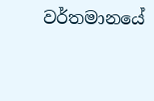වර්තමානයේ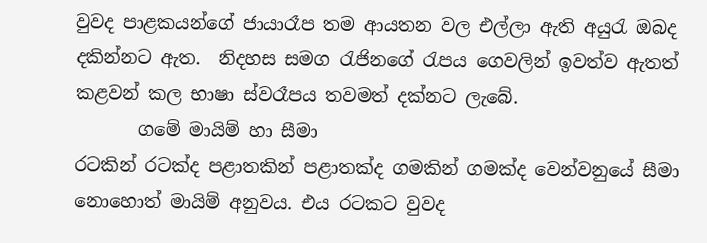වුවද පාළකයන්ගේ ජායාරෑප තම ආයතන වල එල්ලා ඇති අයුරැ ඔබද දකින්නට ඇත.  නිදහස සමග රැජිනගේ රැපය ගෙවලින් ඉවත්ව ඇතත් කළවන් කල භාෂා ස්වරෑපය තවමත් දක්නට ලැබේ.
       ගමේ මායිම් හා සීමා
රටකින් රටක්ද පළාතකින් පළාතක්ද ගමකින් ගමක්ද වෙන්වනුයේ සීමා නොහොත් මායිම් අනුවය. එය රටකට වුවද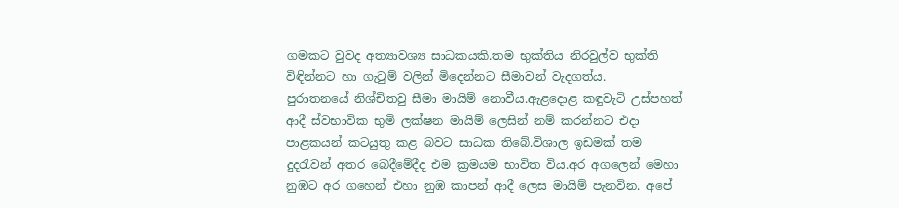ගමකට වුවද අත්‍යාවශ්‍ය සාධකයකි.තම භුක්තිය නිරවුල්ව භුක්ති විඳින්නට හා ගැටුම් වලින් මිදෙන්නට සීමාවන් වැදගත්ය.
පුරාතනයේ නිශ්චිතවු සීමා මායිම් නොවීය.ඇළදොළ කඳුවැටි උස්පහත් ආදී ස්වභාවික භුමි ලක්ෂන මායිම් ලෙසින් නම් කරන්නට එදා පාළකයන් කටයුතු කළ බවට සාධක තිබේ.විශාල ඉඩමක් තම දුදරැවන් අතර බෙදීමේදීද එම ක්‍රමයම භාවිත විය.අර අගලෙන් මෙහා  නුඹට අර ගහෙන් එහා නුඹ කාපන් ආදී ලෙස මායිම් පැනවින. අපේ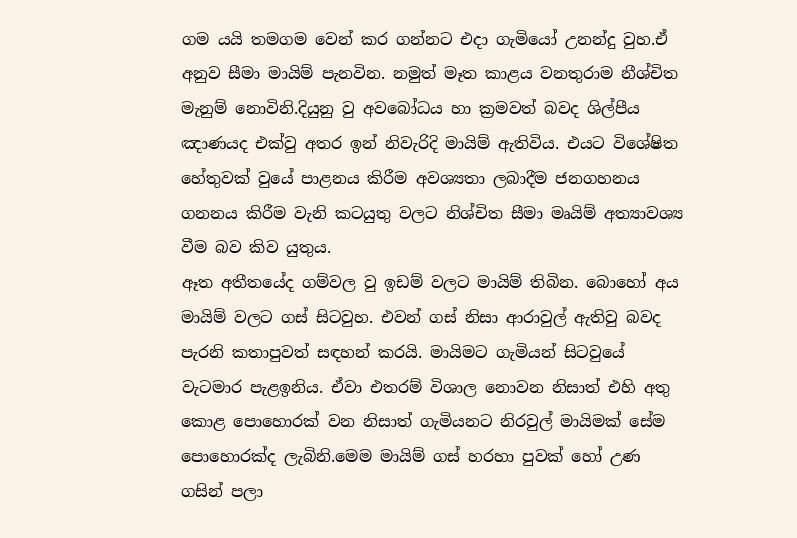ගම යයි තමගම වෙන් කර ගන්නට එදා ගැමියෝ උනන්දු වුහ.ඒ අනුව සීමා මායිම් පැනවින. නමුත් මෑත කාළය වනතුරාම නීශ්චිත මැනුම් නොවිනි.දියුනු වු අවබෝධය හා ක්‍රමවත් බවද ශිල්පීය ඤාණයද එක්වු අතර ඉන් නිවැරිදි මායිම් ඇතිවිය. එයට විශේෂිත හේතුවක් වුයේ පාළනය කිරීම අවශ්‍යතා ලබාදීම ජනගහනය ගනනය කිරීම වැනි කටයුතු වලට නිශ්චිත සීමා මෘයිම් අත්‍යාවශ්‍ය වීම බව කිව යුතුය.
ඈත අතීතයේද ගම්වල වු ඉඩම් වලට මායිම් තිබින. බොහෝ අය මායිම් වලට ගස් සිටවුහ. එවන් ගස් නිසා ආරාවුල් ඇතිවු බවද පැරනි කතාපුවත් සඳහන් කරයි. මායිමට ගැමියන් සිටවුයේ වැටමාර පැළඉනිය. ඒවා එතරම් විශාල නොවන නිසාත් එහි අතු කොළ පොහොරක් වන නිසාත් ගැමියනට නිරවුල් මායිමක් සේම පොහොරක්ද ලැබිනි.මෙම මායිම් ගස් හරහා පුවක් හෝ උණ ගසින් පලා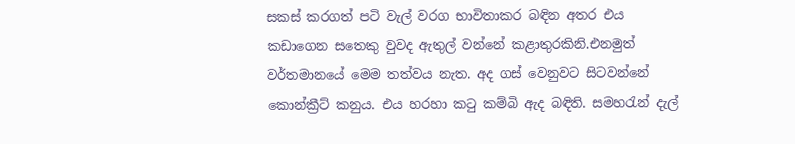සකස් කරගත් පටි වැල් වරග භාවිතාකර බඳින අතර එය කඩාගෙන සතෙකු වුවද ඇතුල් වන්නේ කළාතුරකිනි.එනමුත් වර්තමානයේ මෙම තත්වය නැත. අද ගස් වෙනුවට සිටවන්නේ කොන්ක්‍රීට් කනුය. එය හරහා කටු කම්බි ඇද බඳිති. සමහරැන් දැල්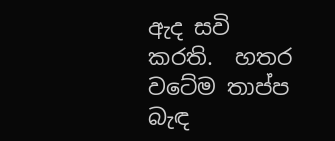ඇද සවි කරති.  හතර වටේම තාප්ප බැඳ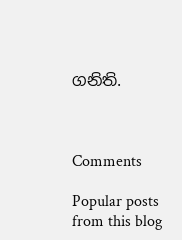ගනිති.



Comments

Popular posts from this blog